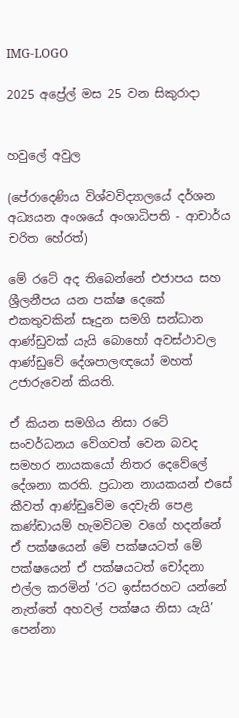IMG-LOGO

2025 අප්‍රේල් මස 25 වන සිකුරාදා


හවුලේ අවුල

(පේරාදෙණිය විශ්වවිද්‍යාලයේ දර්ශන අධ්‍යයන අංශයේ අංශාධිපති - ආචාර්ය චරිත හේරත්)

මේ රටේ අද තිබෙන්නේ එජාපය සහ ශ්‍රීලනීපය යන පක්ෂ දෙකේ එකතුවකින් සෑදුන සමගි සන්ධාන ආණ්ඩුවක් යැයි බොහෝ අවස්ථාවල ආණ්ඩුවේ දේශපාලඥයෝ මහත් උජාරුවෙන් කියති.

ඒ කියන සමගිය නිසා රටේ සංවර්ධනය වේගවත් වෙන බවද සමහර නායකයෝ නිතර දෙවේලේ දේශනා කරති. ප්‍රධාන නායකයන් එසේ කීවත් ආණ්ඩුවේම දෙවැනි පෙළ කණ්ඩායම් හැමවිටම වගේ හදන්නේ ඒ පක්ෂයෙන් මේ පක්ෂයටත් මේ පක්ෂයෙන් ඒ පක්ෂයටත් චෝදනා එල්ල කරමින් ‘රට ඉස්සරහට යන්නේ නැත්තේ අහවල් පක්ෂය නිසා යැයි’ පෙන්නා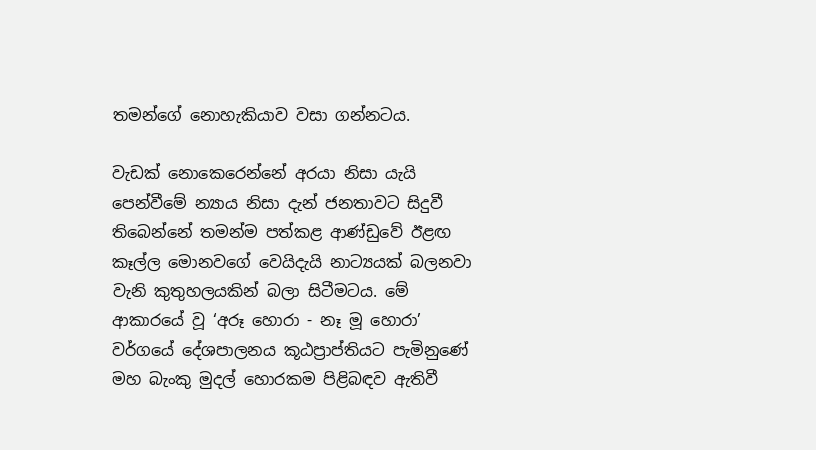තමන්ගේ නොහැකියාව වසා ගන්නටය.

වැඩක් නොකෙරෙන්නේ අරයා නිසා යැයි පෙන්වීමේ න්‍යාය නිසා දැන් ජනතාවට සිදුවී  තිබෙන්නේ තමන්ම පත්කළ ආණ්ඩුවේ ඊළඟ කෑල්ල මොනවගේ වෙයිදැයි නාට්‍යයක් බලනවා වැනි කුතුහලයකින් බලා සිටීමටය. මේ ආකාරයේ වූ ‘අරූ හොරා - නෑ මූ හොරා’ වර්ගයේ දේශපාලනය කූඨප්‍රාප්තියට පැමිනුණේ මහ බැංකු මුදල් හොරකම පිළිබඳව ඇතිවී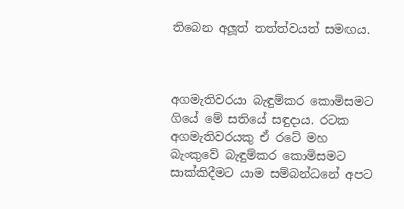තිබෙන අලූත් තත්ත්වයත් සමඟය.



අගමැතිවරයා බැඳුම්කර කොමිසමට ගියේ මේ සතියේ සඳුදාය. රටක අගමැතිවරයකු ඒ රටේ මහ බැංකුවේ බැඳුම්කර කොමිසමට සාක්කිදීමට යාම සම්බන්ධනේ අපට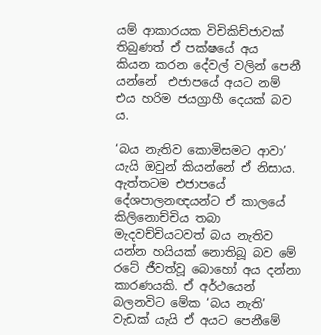යම් ආකාරයක විචිකිච්ජාවක් තිබුණත් ඒ පක්ෂයේ අය  කියන කරන දේවල් වලින් පෙනී යන්නේ  එජාපයේ අයට නම් එය හරිම ජයග්‍රාහී දෙයක් බව ය.

‘බය නැතිව කොමිසමට ආවා’ යැයි ඔවුන් කියන්නේ ඒ නිසාය. ඇත්තටම එජාපයේ දේශපාලනඥයන්ට ඒ කාලයේ කිලිනොච්චිය තබා මැදවච්චියටවත් බය නැතිව යන්න හයියක් නොතිබූ බව මේ රටේ ජීවත්වූ බොහෝ අය දන්නා කාරණයකි. ඒ අර්ථයෙන් බලනවිට මේක ‘බය නැති’ වැඩක් යැයි ඒ අයට පෙනීමේ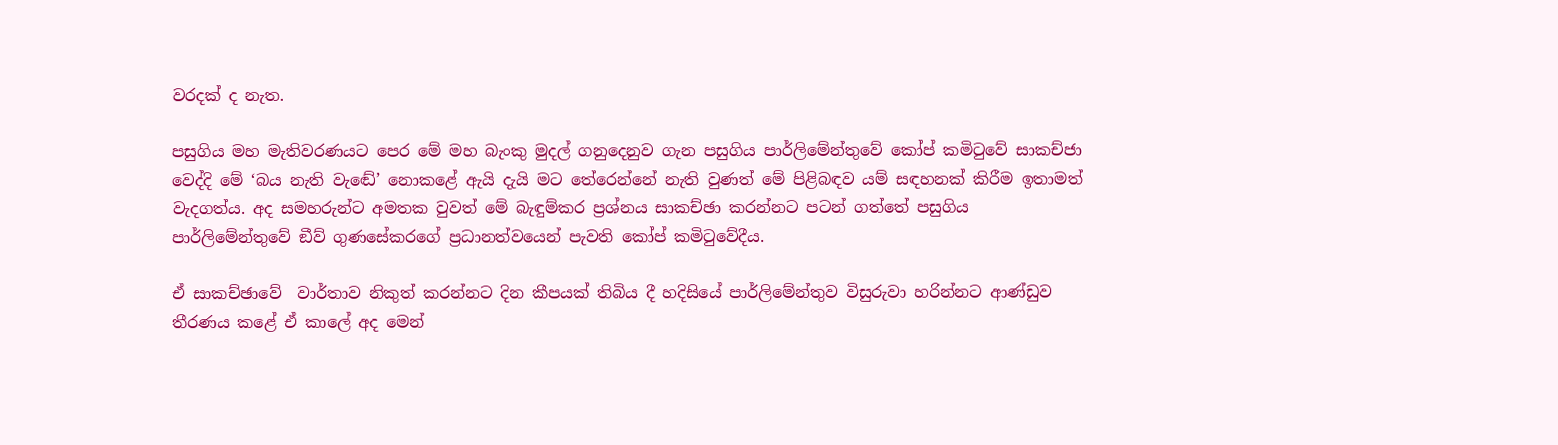වරදක් ද නැත.

පසුගිය මහ මැතිවරණයට පෙර මේ මහ බැංකු මුදල් ගනුදෙනුව ගැන පසුගිය පාර්ලිමේන්තුවේ කෝප් කමිටුවේ සාකච්ජා වෙද්දි මේ ‘බය නැති වැඬේ’ නොකළේ ඇයි දැයි මට තේරෙන්නේ නැති වුණත් මේ පිළිබඳව යම් සඳහනක් කිරීම ඉතාමත් වැදගත්ය. අද සමහරුන්ට අමතක වුවත් මේ බැඳුම්කර ප්‍රශ්නය සාකච්ඡා කරන්නට පටන් ගත්තේ පසුගිය පාර්ලිමේන්තුවේ ඞීව් ගුණසේකරගේ ප්‍රධානත්වයෙන් පැවති කෝප් කමිටුවේදීය.

ඒ සාකච්ඡාවේ  වාර්තාව නිකුත් කරන්නට දින කීපයක් තිබිය දී හදිසියේ පාර්ලිමේන්තුව විසුරුවා හරින්නට ආණ්ඩුව තීරණය කළේ ඒ කාලේ අද මෙන්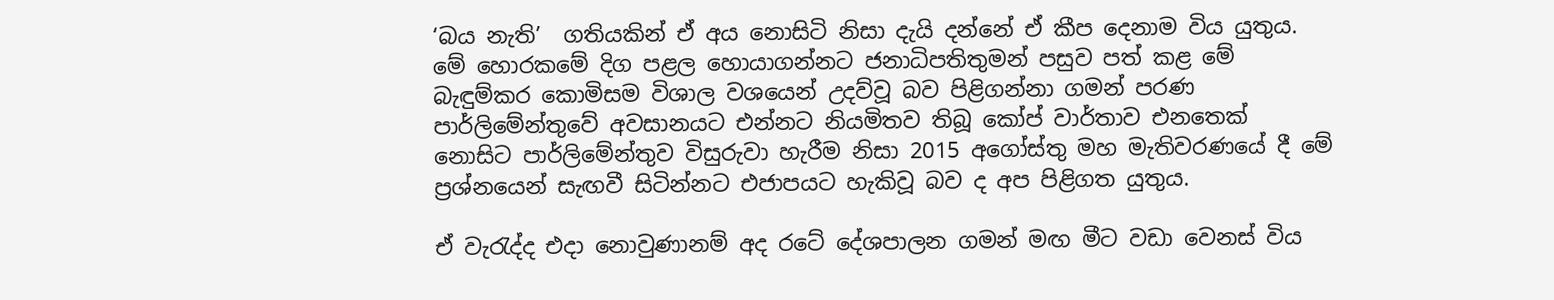‘බය නැති’  ගතියකින් ඒ අය නොසිටි නිසා දැයි දන්නේ ඒ කීප දෙනාම විය යුතුය. මේ හොරකමේ දිග පළල හොයාගන්නට ජනාධිපතිතුමන් පසුව පත් කළ මේ බැඳුම්කර කොමිසම විශාල වශයෙන් උදව්වූ බව පිළිගන්නා ගමන් පරණ පාර්ලිමේන්තුවේ අවසානයට එන්නට නියමිතව තිබූ කෝප් වාර්තාව එනතෙක් නොසිට පාර්ලිමේන්තුව විසුරුවා හැරීම නිසා 2015 අගෝස්තු මහ මැතිවරණයේ දී මේ ප්‍රශ්නයෙන් සැඟවී සිටින්නට එජාපයට හැකිවූ බව ද අප පිළිගත යුතුය.

ඒ වැරැද්ද එදා නොවුණානම් අද රටේ දේශපාලන ගමන් මඟ මීට වඩා වෙනස් විය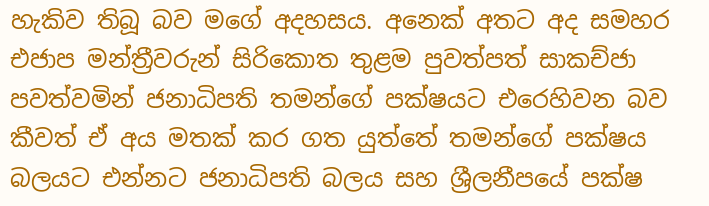හැකිව තිබූ බව මගේ අදහසය. අනෙක් අතට අද සමහර එජාප මන්ත්‍රීවරුන් සිරිකොත තුළම පුවත්පත් සාකච්ජා පවත්වමින් ජනාධිපති තමන්ගේ පක්ෂයට එරෙහිවන බව කීවත් ඒ අය මතක් කර ගත යුත්තේ තමන්ගේ පක්ෂය බලයට එන්නට ජනාධිපති බලය සහ ශ්‍රීලනීපයේ පක්ෂ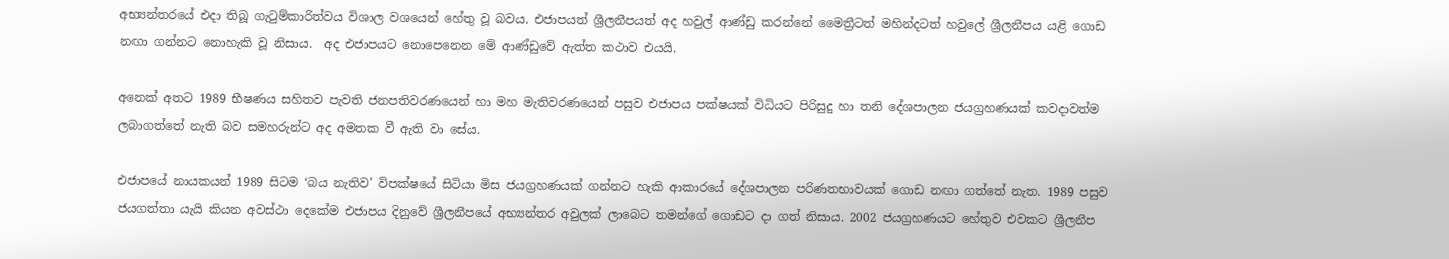අභ්‍යන්තරයේ එදා තිබූ ගැටුම්කාරිත්වය විශාල වශයෙන් හේතු වූ බවය. එජාපයත් ශ්‍රීලනීපයත් අද හවුල් ආණ්ඩු කරන්නේ මෛත්‍රීටත් මහින්දටත් හවුලේ ශ්‍රීලනීපය යළි ගොඩ නඟා ගන්නට නොහැකි වූ නිසාය.  අද එජාපයට නොපෙනෙන මේ ආණ්ඩුවේ ඇත්ත කථාව එයයි.

අනෙක් අතට 1989 භීෂණය සහිතව පැවති ජනපතිවරණයෙන් හා මහ මැතිවරණයෙන් පසුව එජාපය පක්ෂයක් විධියට පිරිසුදු හා තනි දේශපාලන ජයග්‍රහණයක් කවදාවත්ම ලබාගත්තේ නැති බව සමහරුන්ට අද අමතක වී ඇති වා සේය.

එජාපයේ නායකයන් 1989 සිටම ‘බය නැතිව’ විපක්ෂයේ සිටියා මිස ජයග්‍රහණයක් ගන්නට හැකි ආකාරයේ දේශපාලන පරිණතභාවයක් ගොඩ නඟා ගත්තේ නැත. 1989 පසුව ජයගත්තා යැයි කියන අවස්ථා දෙකේම එජාපය දිනුවේ ශ්‍රීලනීපයේ අභ්‍යන්තර අවුලක් ලාබෙට තමන්ගේ ගොඩට දා ගත් නිසාය. 2002 ජයග්‍රහණයට හේතුව එවකට ශ්‍රීලනීප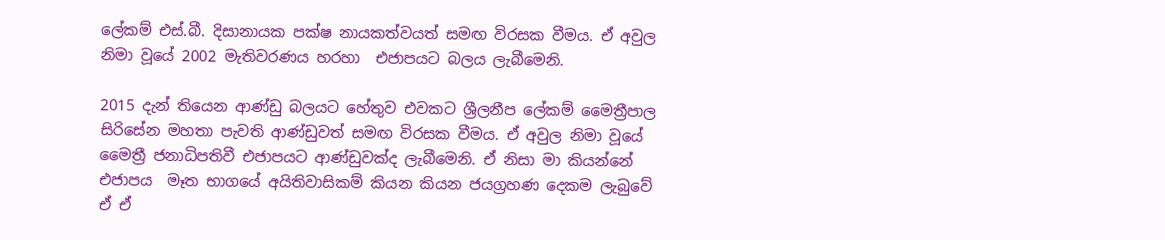ලේකම් එස්.බී. දිසානායක පක්ෂ නායකත්වයත් සමඟ විරසක වීමය. ඒ අවුල  නිමා වූයේ 2002 මැතිවරණය හරහා  එජාපයට බලය ලැබීමෙනි.

2015 දැන් තියෙන ආණ්ඩු බලයට හේතුව එවකට ශ්‍රීලනීප ලේකම් මෛත්‍රීපාල සිරිසේන මහතා පැවති ආණ්ඩුවත් සමඟ විරසක වීමය. ඒ අවුල නිමා වූයේ මෛත්‍රී ජනාධිපතිවී එජාපයට ආණ්ඩුවක්ද ලැබීමෙනි. ඒ නිසා මා කියන්නේ එජාපය  මෑත භාගයේ අයිතිවාසිකම් කියන කියන ජයග්‍රහණ දෙකම ලැබුවේ ඒ ඒ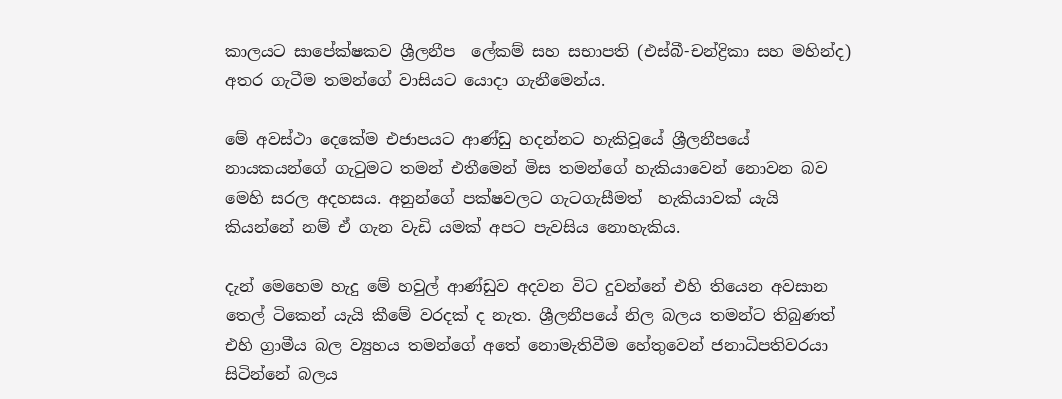කාලයට සාපේක්ෂකව ශ්‍රීලනීප  ලේකම් සහ සභාපති (එස්බී-චන්ද්‍රිකා සහ මහින්ද) අතර ගැටීම තමන්ගේ වාසියට යොදා ගැනීමෙන්ය.

මේ අවස්ථා දෙකේම එජාපයට ආණ්ඩු හදන්නට හැකිවූයේ ශ්‍රීලනීපයේ නායකයන්ගේ ගැටුමට තමන් එතීමෙන් මිස තමන්ගේ හැකියාවෙන් නොවන බව මෙහි සරල අදහසය. අනුන්ගේ පක්ෂවලට ගැටගැසීමත්  හැකියාවක් යැයි කියන්නේ නම් ඒ ගැන වැඩි යමක් අපට පැවසිය නොහැකිය.

දැන් මෙහෙම හැදු මේ හවුල් ආණ්ඩුව අදවන විට දුවන්නේ එහි තියෙන අවසාන තෙල් ටිකෙන් යැයි කීමේ වරදක් ද නැත. ශ්‍රීලනීපයේ නිල බලය තමන්ට තිබුණත් එහි ග්‍රාමීය බල ව්‍යුහය තමන්ගේ අතේ නොමැතිවීම හේතුවෙන් ජනාධිපතිවරයා සිටින්නේ බලය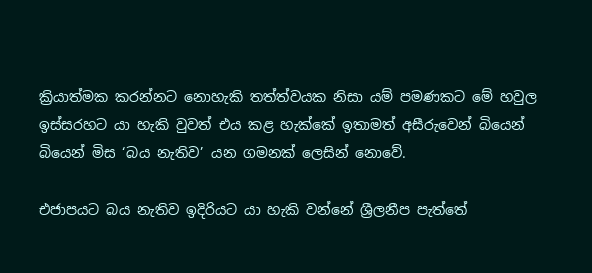ක්‍රියාත්මක කරන්නට නොහැකි තත්ත්වයක නිසා යම් පමණකට මේ හවුල ඉස්සරහට යා හැකි වුවත් එය කළ හැක්කේ ඉතාමත් අසීරුවෙන් බියෙන් බියෙන් මිස ‘බය නැතිව’ යන ගමනක් ලෙසින් නොවේ.

එජාපයට බය නැතිව ඉදිරියට යා හැකි වන්නේ ශ්‍රීලනීප පැත්තේ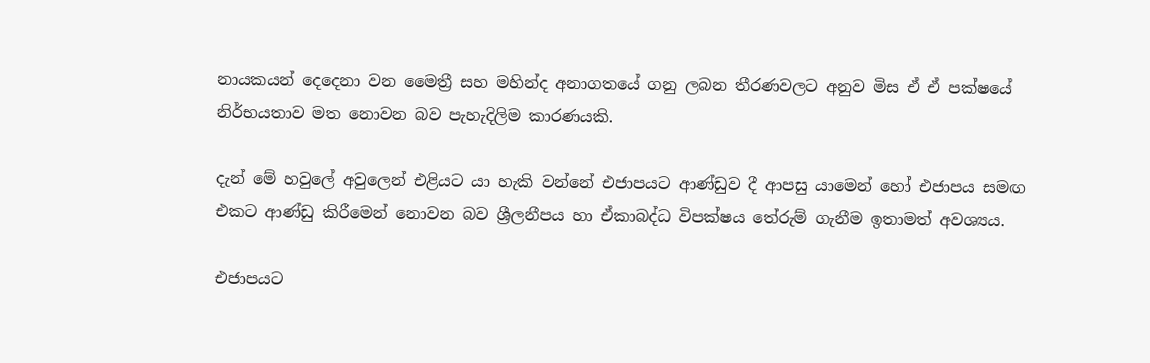නායකයන් දෙදෙනා වන මෛත්‍රී සහ මහින්ද අනාගතයේ ගනු ලබන තීරණවලට අනුව මිස ඒ ඒ පක්ෂයේ නිර්භයතාව මත නොවන බව පැහැදිලිම කාරණයකි.

දැන් මේ හවුලේ අවුලෙන් එළියට යා හැකි වන්නේ එජාපයට ආණ්ඩුව දී ආපසු යාමෙන් හෝ එජාපය සමඟ එකට ආණ්ඩු කිරීමෙන් නොවන බව ශ්‍රීලනීපය හා ඒකාබද්ධ විපක්ෂය තේරුම් ගැනීම ඉතාමත් අවශ්‍යය.

එජාපයට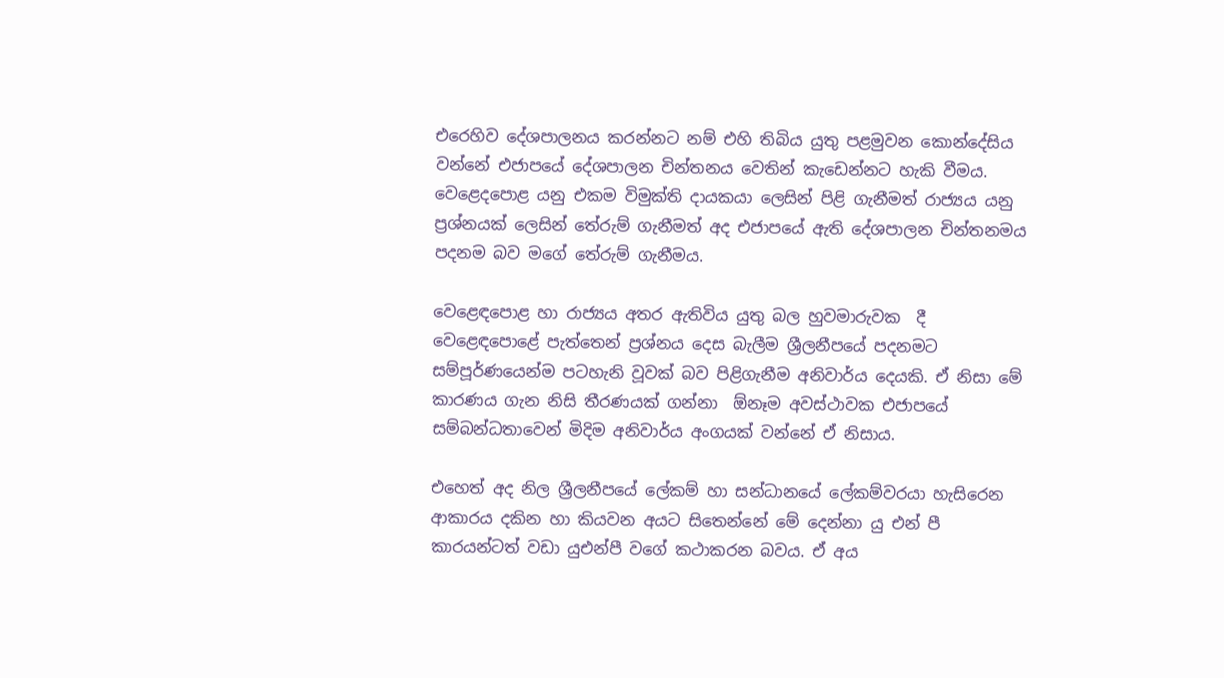එරෙහිව දේශපාලනය කරන්නට නම් එහි තිබිය යුතු පළමුවන කොන්දේසිය වන්නේ එජාපයේ දේශපාලන චින්තනය වෙතින් කැඩෙන්නට හැකි වීමය. වෙළෙදපොළ යනු එකම විමුක්ති දායකයා ලෙසින් පිළි ගැනීමත් රාජ්‍යය යනු ප්‍රශ්නයක් ලෙසින් තේරුම් ගැනීමත් අද එජාපයේ ඇති දේශපාලන චින්තනමය පදනම බව මගේ තේරුම් ගැනීමය.

වෙළෙඳපොළ හා රාජ්‍යය අතර ඇතිවිය යුතු බල හුවමාරුවක  දී වෙළෙඳපොළේ පැත්තෙන් ප්‍රශ්නය දෙස බැලීම ශ්‍රීලනීපයේ පදනමට සම්පූර්ණයෙන්ම පටහැනි වූවක් බව පිළිගැනීම අනිවාර්ය දෙයකි. ඒ නිසා මේ කාරණය ගැන නිසි තීරණයක් ගන්නා  ඕනෑම අවස්ථාවක එජාපයේ සම්බන්ධතාවෙන් මිදිම අනිවාර්ය අංගයක් වන්නේ ඒ නිසාය.

එහෙත් අද නිල ශ්‍රීලනීපයේ ලේකම් හා සන්ධානයේ ලේකම්වරයා හැසිරෙන ආකාරය දකින හා කියවන අයට සිතෙන්නේ මේ දෙන්නා යු එන් පී කාරයන්ටත් වඩා යුඑන්පී වගේ කථාකරන බවය. ඒ අය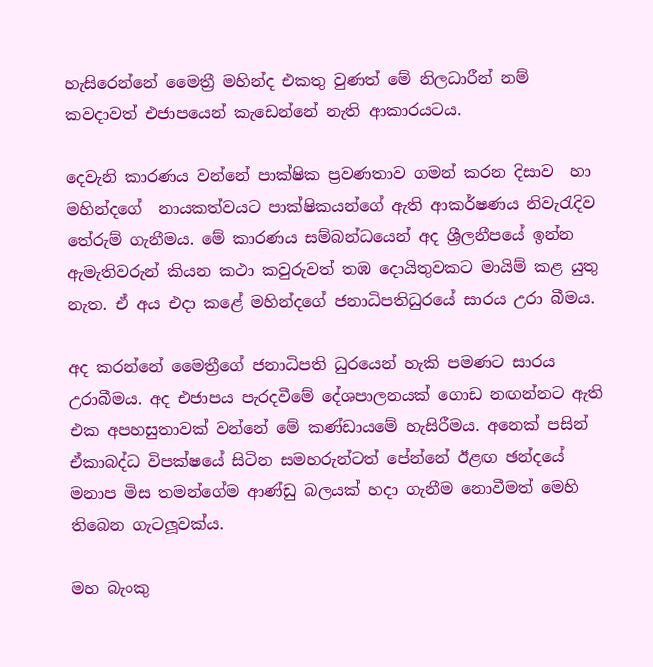හැසිරෙන්නේ මෛත්‍රී මහින්ද එකතු වුණත් මේ නිලධාරීන් නම් කවදාවත් එජාපයෙන් කැඩෙන්නේ නැති ආකාරයටය.

දෙවැනි කාරණය වන්නේ පාක්ෂික ප්‍රවණතාව ගමන් කරන දිසාව  හා මහින්දගේ  නායකත්වයට පාක්ෂිකයන්ගේ ඇති ආකර්ෂණය නිවැරැදිව තේරුම් ගැනීමය. මේ කාරණය සම්බන්ධයෙන් අද ශ්‍රීලනීපයේ ඉන්න ඇමැතිවරුන් කියන කථා කවුරුවත් තඹ දොයිතුවකට මායිම් කළ යුතු නැත. ඒ අය එදා කළේ මහින්දගේ ජනාධිපතිධුරයේ සාරය උරා බීමය.

අද කරන්නේ මෛත්‍රීගේ ජනාධිපති ධුරයෙන් හැකි පමණට සාරය උරාබීමය. අද එජාපය පැරදවීමේ දේශපාලනයක් ගොඩ නඟන්නට ඇති එක අපහසුතාවක් වන්නේ මේ කණ්ඩායමේ හැසිරීමය. අනෙක් පසින් ඒකාබද්ධ විපක්ෂයේ සිටින සමහරුන්ටත් පේන්නේ ඊළඟ ඡන්දයේ මනාප මිස තමන්ගේම ආණ්ඩු බලයක් හදා ගැනීම නොවීමත් මෙහි තිබෙන ගැටලූවක්ය.

මහ බැංකු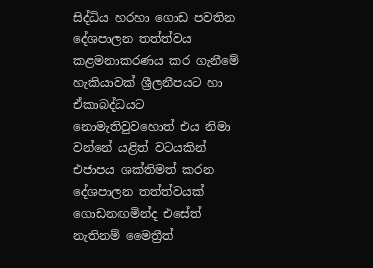සිද්ධිය හරහා ගොඩ පවතින දේශපාලන තත්ත්වය කළමනාකරණය කර ගැනීමේ හැකියාවක් ශ්‍රීලනීපයට හා ඒකාබද්ධයට නොමැතිවුවහොත් එය නිමා වන්නේ යළිත් වටයකින් එජාපය ශක්තිමත් කරන දේශපාලන තත්ත්වයක් ගොඩනඟමින්ද එසේත් නැතිනම් මෛත්‍රීත්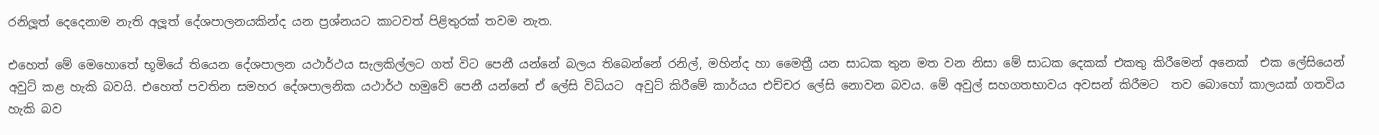රනිලූත් දෙදෙනාම නැති අලූත් දේශපාලනයකින්ද යන ප්‍රශ්නයට කාටවත් පිළිතුරක් තවම නැත.

එහෙත් මේ මෙහොතේ භූමියේ තියෙන දේශපාලන යථාර්ථය සැලකිල්ලට ගත් විට පෙනී යන්නේ බලය තිබෙන්නේ රනිල්, මහින්ද හා මෛත්‍රී යන සාධක තුන මත වන නිසා මේ සාධක දෙකක් එකතු කිරීමෙන් අනෙක්  එක ලේසියෙන් අවුට් කළ හැකි බවයි. එහෙත් පවතින සමහර දේශපාලනික යථාර්ථ හමුවේ පෙනී යන්නේ ඒ ලේසි විධියට  අවුට් කිරීමේ කාර්යය එච්චර ලේසි නොවන බවය. මේ අවුල් සහගතභාවය අවසන් කිරීමට  තව බොහෝ කාලයක් ගතවිය හැකි බව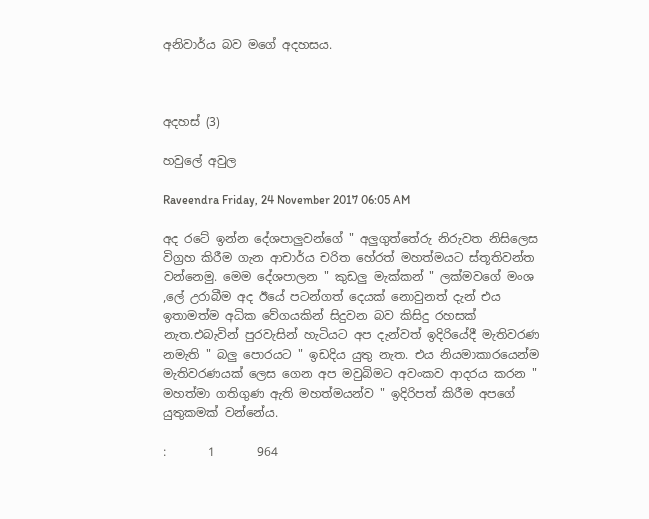අනිවාර්ය බව මගේ අදහසය.



අදහස් (3)

හවුලේ අවුල

Raveendra Friday, 24 November 2017 06:05 AM

අද රටේ ඉන්න දේශපාලුවන්ගේ " අලුගුත්තේරු නිරුවත නිසිලෙස විග්‍රහ කිරීම ගැන ආචාර්ය චරිත හේරත් මහත්මයට ස්තූතිවන්ත වන්නෙමු. මෙම දේශපාලන " කුඩලු මැක්කන් " ලක්මවගේ මංශ ,ලේ උරාබීම අද ඊයේ පටන්ගත් දෙයක් නොවුනත් දැන් එය ඉතාමත්ම අධික වේගයකින් සිදුවන බව කිසිදු රහසක් නැත.එබැවින් පුරවැසින් හැටියට අප දැන්වත් ඉදිරියේදී මැතිවරණ නමැති " බලු පොරයට " ඉඩදිය යුතු නැත. එය නියමාකාරයෙන්ම මැතිවරණයක් ලෙස ගෙන අප මවුබිමට අවංකව ආදරය කරන " මහත්මා ගතිගුණ ඇති මහත්මයන්ව " ඉදිරිපත් කිරීම අපගේ යුතුකමක් වන්නේය.

:       1       964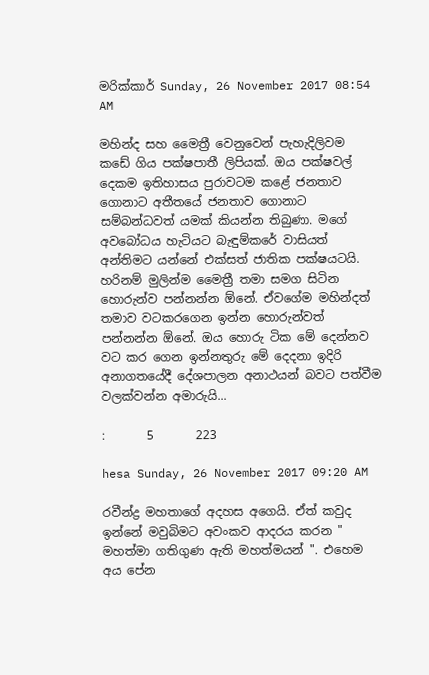මරික්කාර් Sunday, 26 November 2017 08:54 AM

මහින්ද සහ මෛත්‍රී වෙනුවෙන් පැහැදිලිවම කඩේ ගිය පක්ෂපාතී ලිපියක්. ඔය පක්ෂවල් දෙකම ඉතිහාසය පුරාවටම කළේ ජනතාව ගොනාට අතීතයේ ජනතාව ගොනාට සම්බන්ධවත් යමක් කියන්න තිබුණා. මගේ අවබෝධය හැටියට බැඳුම්කරේ වාසියත් අන්තිමට යන්නේ එක්සත් ජාතික පක්ෂයටයි. හරිනම් මුලින්ම මෛත්‍රී තමා සමග සිටින හොරුන්ව පන්නන්න ඕනේ. ඒවගේම මහින්දත් තමාව වටකරගෙන ඉන්න හොරුන්වත් පන්නන්න ඕනේ. ඔය හොරු ටික මේ දෙන්නව වට කර ගෙන ඉන්නතුරු මේ දෙදනා ඉදිරි අනාගතයේදී දේශපාලන අනාථයන් බවට පත්වීම වලක්වන්න අමාරුයි...

:       5       223

hesa Sunday, 26 November 2017 09:20 AM

රවීන්ද්‍ර මහතාගේ අදහස අගෙයි. ඒත් කවුද ඉන්නේ මවුබිමට අවංකව ආදරය කරන " මහත්මා ගතිගුණ ඇති මහත්මයන් ". එහෙම අය පේන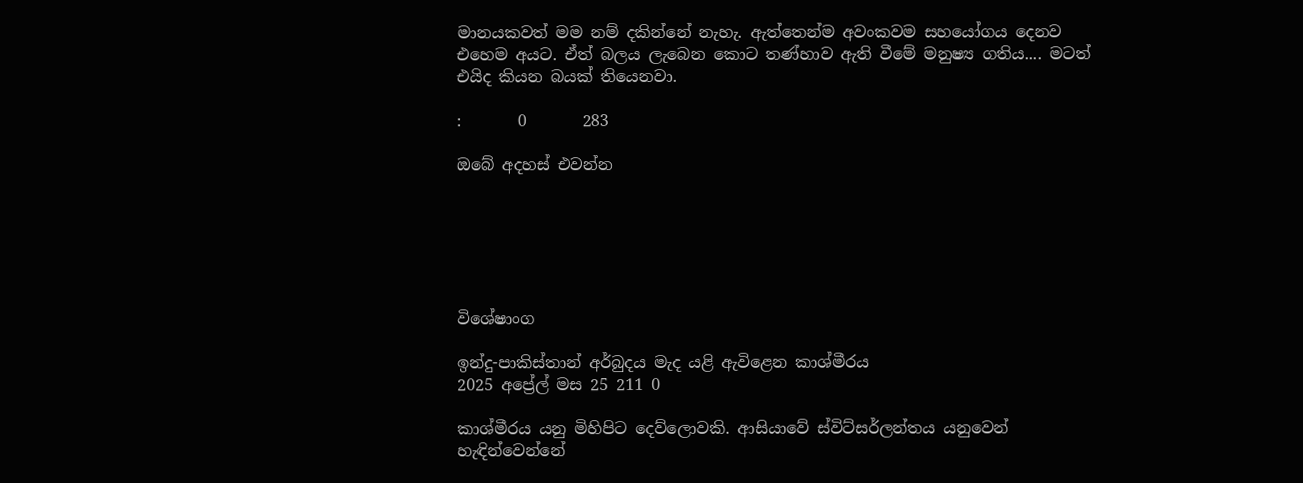මානයකවත් මම නම් දකින්නේ නැහැ. ඇත්තෙන්ම අවංකවම සහයෝගය දෙනව එහෙම අයට. ඒත් බලය ලැබෙන කොට තණ්හාව ඇති වීමේ මනුෂ්‍ය ගතිය.... මටත් එයිද කියන බයක් තියෙනවා.

:       0       283

ඔබේ අදහස් එවන්න






විශේෂාංග

ඉන්දු-පාකිස්තාන් අර්බුදය මැද යළි ඇවිළෙන කාශ්මීරය
2025 අප්‍රේල් මස 25 211 0

කාශ්මීරය යනු මිහිපිට දෙව්ලොවකි. ආසියාවේ ස්විට්සර්ලන්තය යනුවෙන් හැඳින්වෙන්නේ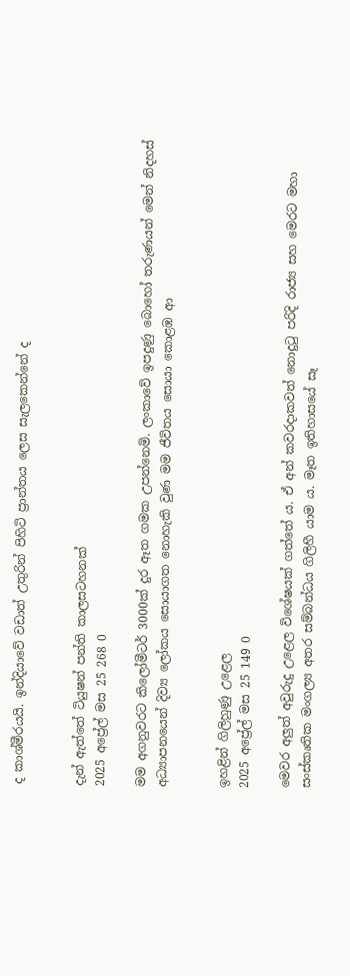ද කාශ්මීරයයි. ඉන්දියාවේ වඩාත් උතුරින් පිහිටි ප්‍රාන්තය ලෙස සැලකෙන්නේ ද


දැන් ඇත්තේ ටියුෂන් පන්ති කාලසටහනක්
2025 අප්‍රේල් මස 25 268 0

මම අගනුවරට කිලෝමීටර් 3000ක් දුර ඈත ගමක උපන්නෙමි. ලංකාවේ ඉපදුණු බොහෝ තරුණයන් මෙන් නිදහස් අධ්‍යාපනයෙන් දිව්‍ය ලෝකය සොයාගත නොහැකි වුණ මම ජීවිතය සොයා කොළඹ ආ


ඉහළින් ගිලිහුණු උළෙල
2025 අප්‍රේල් මස 25 149 0

මෙවර අලු‍ත් අවුරුදු උළෙල විශේෂයක් ගත්තේ ය. ඒ අන් කවරදාකවත් නොදුටු පරිදි රාජ්‍ය සහ මෙරට මහා සංස්කෘතික මංගල්‍ය අතර සම්බන්ධය ගිලිහී යාම ය. මෑත ඉතිහාසයේ සෑ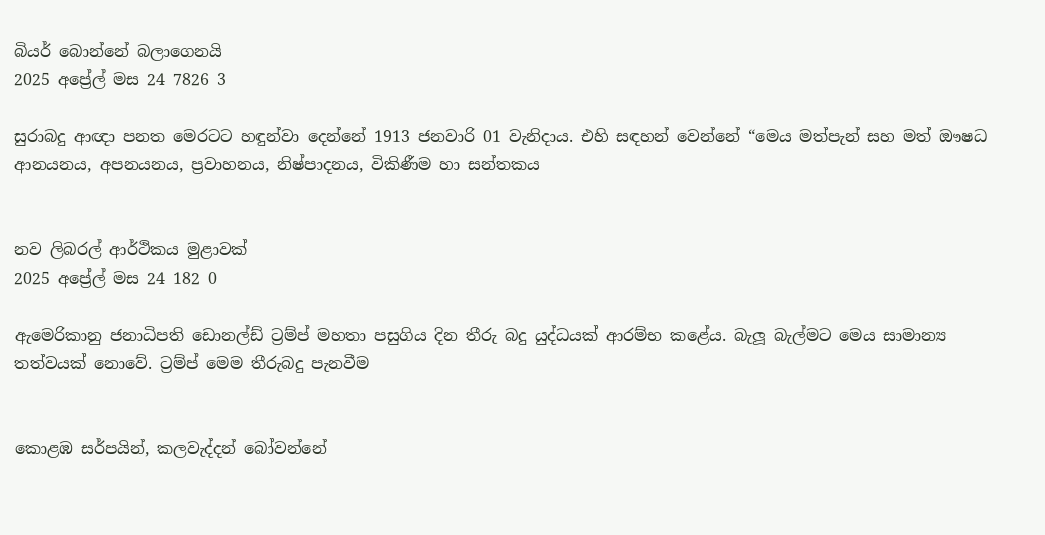බියර් බොන්නේ බලාගෙනයි
2025 අප්‍රේල් මස 24 7826 3

සුරාබදු ආඥා පනත මෙරටට හඳුන්වා දෙන්නේ 1913 ජනවාරි 01 වැනිදාය. එහි සඳහන් වෙන්නේ “මෙය මත්පැන් සහ මත් ඖෂධ ආනයනය, අපනයනය, ප්‍රවාහනය, නිෂ්පාදනය, විකිණීම හා සන්තකය


නව ලිබරල් ආර්ථිකය මුළාවක්
2025 අප්‍රේල් මස 24 182 0

ඇමෙරිකානු ජනාධිපති ඩොනල්ඩ් ට්‍රම්ප් මහතා පසුගිය දින තීරු බදු යුද්ධයක් ආරම්භ කළේය. බැලූ බැල්මට මෙය සාමාන්‍ය තත්වයක් නොවේ. ට්‍රම්ප් මෙම තීරුබදු පැනවීම


කොළඹ සර්පයින්, කලවැද්දන් බෝවන්නේ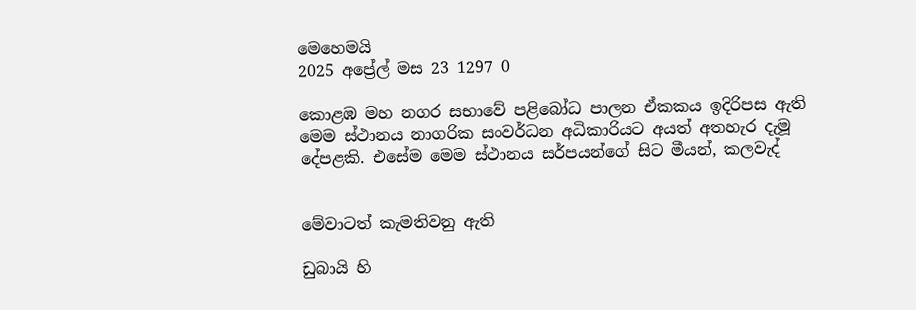මෙහෙමයි
2025 අප්‍රේල් මස 23 1297 0

කොළඹ මහ නගර සභාවේ පළිබෝධ පාලන ඒකකය ඉදිරිපස ඇති මෙම ස්ථානය නාගරික සංවර්ධන අධිකාරියට අයත් අතහැර දැමූ දේපළකි. එසේම මෙම ස්ථානය සර්පයන්ගේ සිට මීයන්, කලවැද්


මේවාටත් කැමතිවනු ඇති

ඩුබායි හි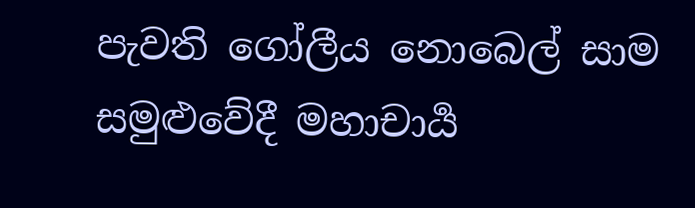පැවති ගෝලීය නොබෙල් සාම සමුළුවේදී මහාචාර්‍ය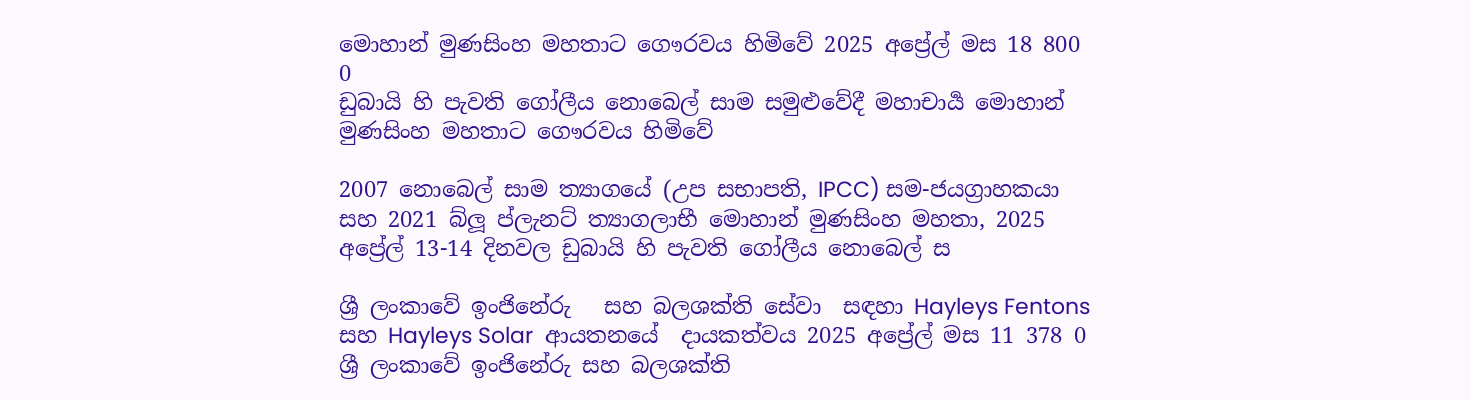මොහාන් මුණසිංහ මහතාට ගෞරවය හිමිවේ 2025 අප්‍රේල් මස 18 800 0
ඩුබායි හි පැවති ගෝලීය නොබෙල් සාම සමුළුවේදී මහාචාර්‍ය මොහාන් මුණසිංහ මහතාට ගෞරවය හිමිවේ

2007 නොබෙල් සාම ත්‍යාගයේ (උප සභාපති, IPCC) සම-ජයග්‍රාහකයා සහ 2021 බ්ලූ ප්ලැනට් ත්‍යාගලාභී මොහාන් මුණසිංහ මහතා, 2025 අප්‍රේල් 13-14 දිනවල ඩුබායි හි පැවති ගෝලීය නොබෙල් ස

ශ්‍රී ලංකාවේ ඉංජිනේරු   සහ බලශක්ති සේවා  සඳහා Hayleys Fentons  සහ Hayleys Solar  ආයතනයේ  දායකත්වය 2025 අප්‍රේල් මස 11 378 0
ශ්‍රී ලංකාවේ ඉංජිනේරු සහ බලශක්ති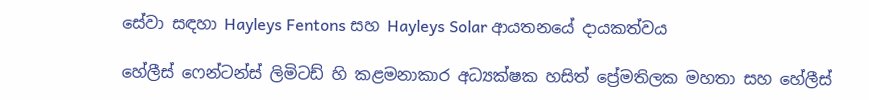සේවා සඳහා Hayleys Fentons සහ Hayleys Solar ආයතනයේ දායකත්වය

හේලීස් ෆෙන්ටන්ස් ලිමිටඩ් හි කළමනාකාර අධ්‍යක්ෂක හසිත් ප්‍රේමතිලක මහතා සහ හේලීස්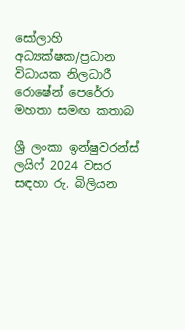සෝලාහි අධ්‍යක්ෂක/ප්‍රධාන විධායක නිලධාරී රොෂේන් පෙරේරා මහතා සමඟ කතාබ

ශ්‍රී ලංකා ඉන්ෂුවරන්ස් ලයිෆ් 2024 වසර සඳහා රු. බිලියන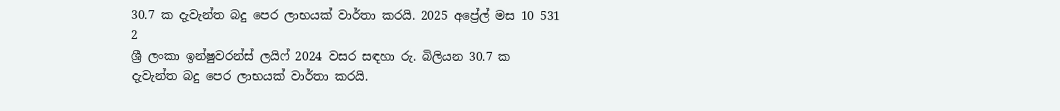30.7 ක දැවැන්ත බදු පෙර ලාභයක් වාර්තා කරයි. 2025 අප්‍රේල් මස 10 531 2
ශ්‍රී ලංකා ඉන්ෂුවරන්ස් ලයිෆ් 2024 වසර සඳහා රු. බිලියන 30.7 ක දැවැන්ත බදු පෙර ලාභයක් වාර්තා කරයි.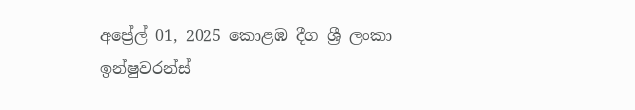අප්‍රේල් 01, 2025 කොළඹ දීග ශ්‍රී ලංකා ඉන්ෂුවරන්ස්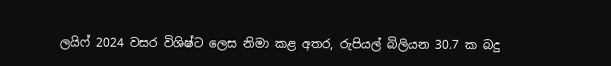ලයිෆ් 2024 වසර විශිෂ්ට ලෙස නිමා කළ අතර, රුපියල් බිලියන 30.7 ක බදු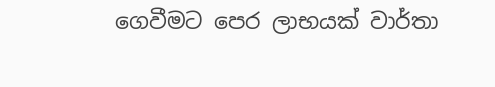ගෙවීමට පෙර ලාභයක් වාර්තා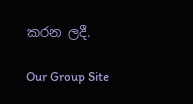කරන ලදී.

Our Group Site